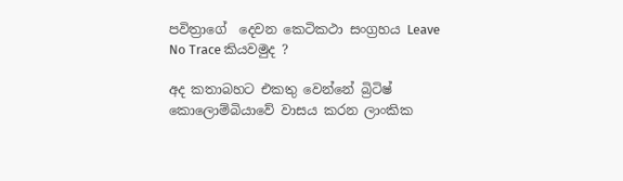පවිත්‍රාගේ  දෙවන කෙටිකථා සංග්‍රහය Leave No Trace කියවමුද ?

අද කතාබහට එකතු වෙන්නේ බ්‍රිටිෂ් කොලොම්බියාවේ වාසය කරන ලාංකික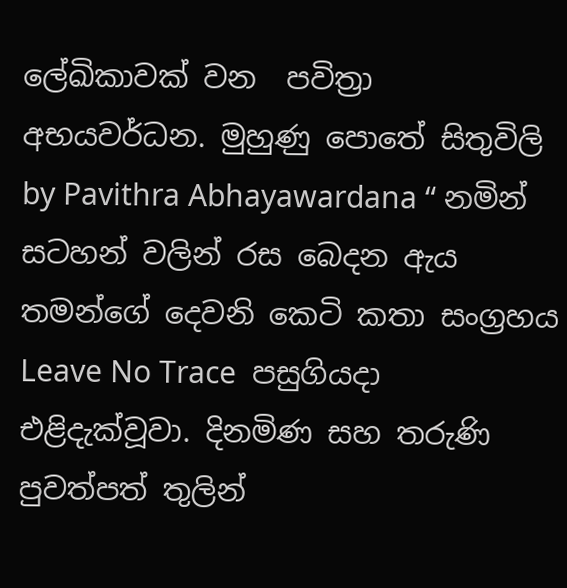ලේඛිකාවක් වන  පවිත්‍රා අභයවර්ධන. මුහුණු පොතේ සිතුවිලි by Pavithra Abhayawardana “ නමින් සටහන් වලින් රස බෙදන ඇය තමන්ගේ දෙවනි කෙටි කතා සංග්‍රහය Leave No Trace  පසුගියදා එළිදැක්වූවා. දිනමිණ සහ තරුණි පුවත්පත් තුලින්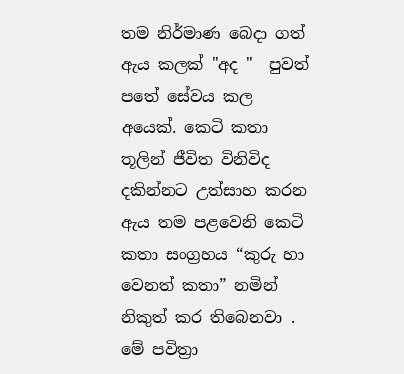තම නිර්මාණ බෙදා ගත් ඇය කලක් "අද "  පුවත් පතේ සේවය කල අයෙක්. කෙටි කතා තූලින් ජීවිත විනිවිද දකින්නට උත්සාහ කරන ඇය තම පළවෙනි කෙටි කතා සංග්‍රහය “කුරු හා වෙනත් කතා” නමින් නිකුත් කර තිබෙනවා .  මේ පවිත්‍රා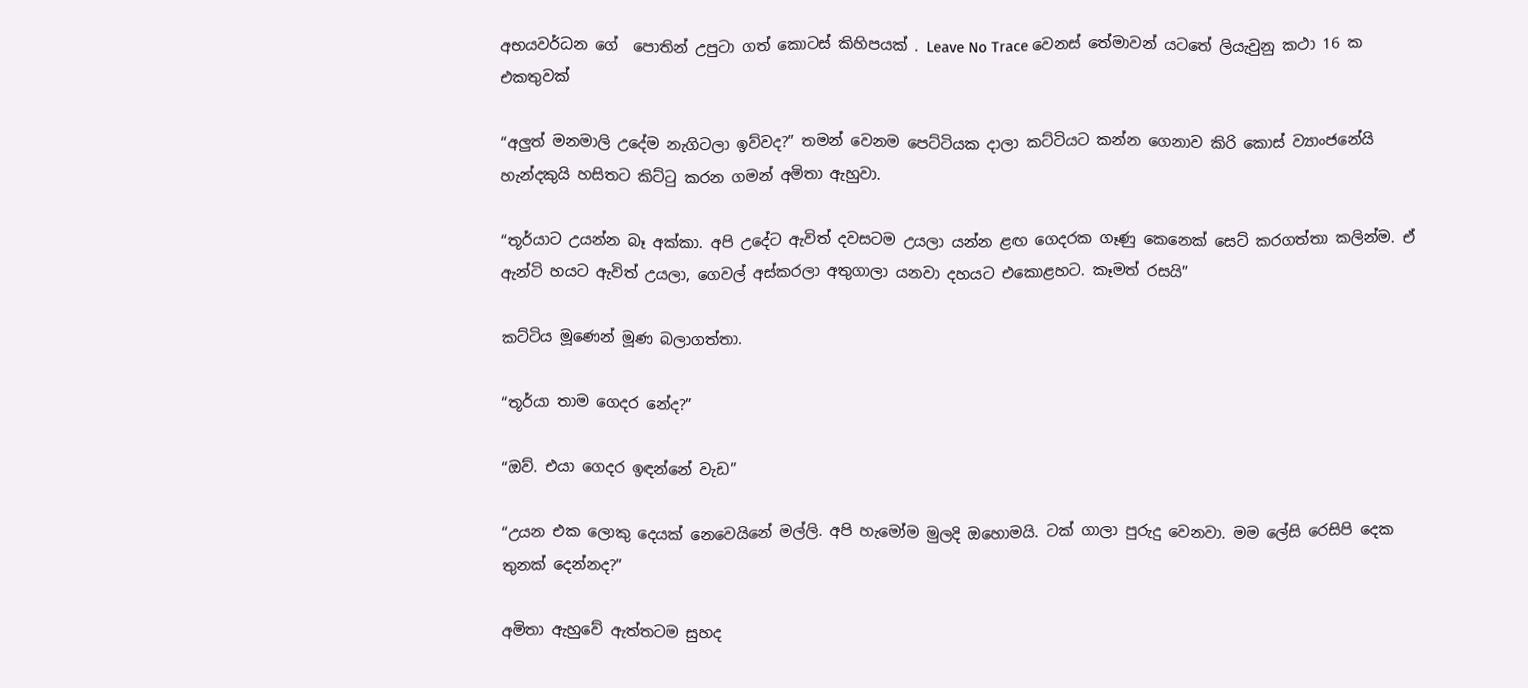අභයවර්ධන ගේ  පොතින් උපුටා ගත් කොටස් කිහිපයක් . Leave No Trace වෙනස් තේමාවන් යටතේ ලියැවුනු කථා 16 ක එකතුවක්

“අලුත් මනමාලි උදේම නැගිටලා ඉව්වද?” තමන්‌ වෙනම පෙට්ටියක දාලා කට්ටියට කන්න ගෙනාව කිරි කොස් ව්‍යාංජනේයි හැන්දකුයි හසිතට කිට්ටු කරන ගමන් අමිතා ඇහුවා.

“තූර්යාට උයන්න බෑ අක්කා. අපි උදේට ඇවිත් දවසටම උයලා යන්න ළඟ ගෙදරක ගෑණු කෙනෙක් සෙට් කරගත්තා කලින්ම. ඒ ඇන්ටි හයට ඇවිත් උයලා, ගෙවල් අස්කරලා අතුගාලා යනවා දහයට එකොළහට. කෑමත් රසයි”

කට්ටිය මූණෙන් මූණ බලාගත්තා.

“තූර්යා තාම ගෙදර නේද?”

“ඔව්. එයා ගෙදර ඉඳන්නේ වැඩ”

“උයන එක ලොකු දෙයක් නෙවෙයිනේ මල්ලි. අපි හැමෝම මුලදි ඔහොමයි. ටක් ගාලා පුරුදු වෙනවා. මම ලේසි රෙසිපි දෙක තුනක් දෙන්නද?”

අමිතා ඇහුවේ ඇත්තටම සුහද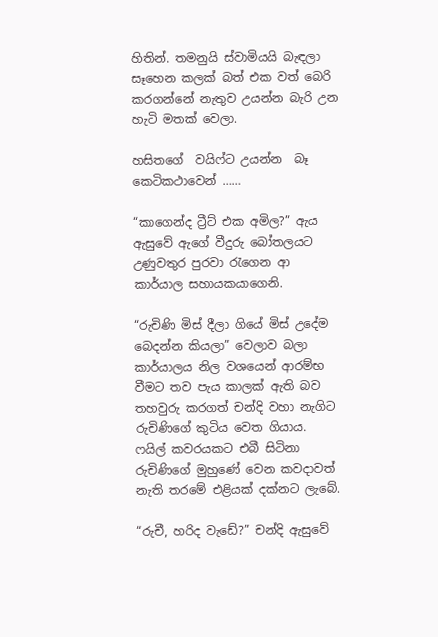හිතින්. තමනුයි ස්වාමියයි බැඳලා සෑහෙන කලක් බත් එක වත් බෙරි කරගන්නේ නැතුව උයන්න බැරි උන හැටි මතක් වෙලා.

හසිතගේ  වයිෆ්ට උයන්න  බෑ කෙටිකථාවෙන් ……

“කාගෙන්ද ට්‍රීට් එක අමිල?” ඇය ඇසුවේ ඇගේ වීදුරු බෝතලයට උණුවතුර පුරවා රැගෙන ආ කාර්යාල සහායකයාගෙනි.

“රුචිණි මිස් දීලා ගියේ මිස් උදේම බෙදන්න කියලා” වෙලාව බලා කාර්යාලය නිල වශයෙන් ආරම්භ වීමට තව පැය කාලක් ඇති බව තහවුරු කරගත් චන්දි වහා නැගිට රුචිණිගේ කුටිය වෙත ගියාය. ෆයිල් කවරයකට එබී සිටිනා රුචිණිගේ මුහුණේ වෙන කවදාවත් නැති තරමේ එළියක් දක්නට ලැබේ.

“රුචී, හරිද වැ‌ඩේ?” චන්දි ඇසුවේ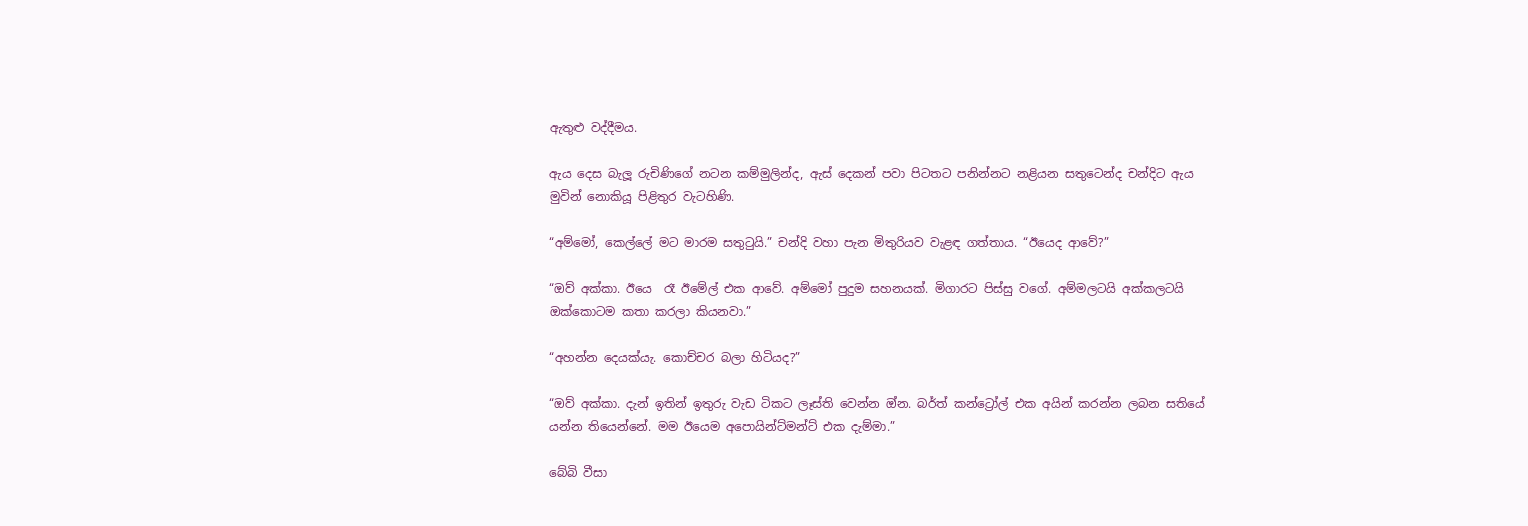ඇතුළු වද්දීමය.

ඇය දෙස බැලූ රුචිණිගේ නටන කම්මුලින්ද, ඇස් දෙකන් පවා පිටතට පනින්නට නළියන සතුටෙන්ද චන්දිට ඇය මුවින් නොකියූ පිළිතුර වැටහිණි.

“අම්මෝ, කෙල්ලේ මට මාරම සතුටුයි.” චන්දි වහා පැන මිතුරියව වැළඳ ගත්තාය. “ඊයෙද ආවේ?”

“ඔව් අක්කා. ඊයෙ  රෑ ඊමේල් එක ආවේ. අම්මෝ පුදුම සහනයක්. මිගාරට පිස්සු වගේ. අම්මලටයි අක්කලටයි ඔක්කොටම කතා කරලා කියනවා.”

“අහන්න දෙයක්යැ. කොච්චර බලා හිටියද?”

“ඔව් අක්කා. දැන් ඉතින් ඉතුරු වැඩ ටිකට ලෑස්ති වෙන්න ඔ්න. බර්ත් කන්ට්‍රෝල් එක අයින් කරන්න ලබන සතියේ යන්න තියෙන්නේ. මම ඊයෙම අපොයින්ට්මන්ට් එක දැම්මා.”

බේබි වීසා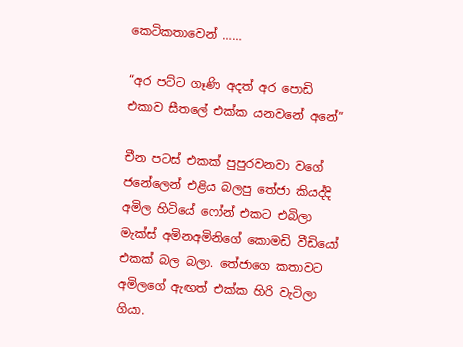කෙටිකතාවෙන් ……

“අර පට්ට ගෑණි අදත් අර පොඩි එකාව සීතලේ එක්ක යනවනේ අනේ”

චීන පටස් එකක් පුපුරවනවා වගේ ජනේලෙන් එළිය බලපු තේජා කියද්දි අමිල හිටියේ ෆෝන් එකට එබිලා මැක්ස් අමිනඅමිනිගේ කොමඩි වීඩියෝ එකක් බල බලා. තේජාගෙ කතාවට අමිලගේ ඇඟත් එක්ක හිරි වැටිලා ගියා.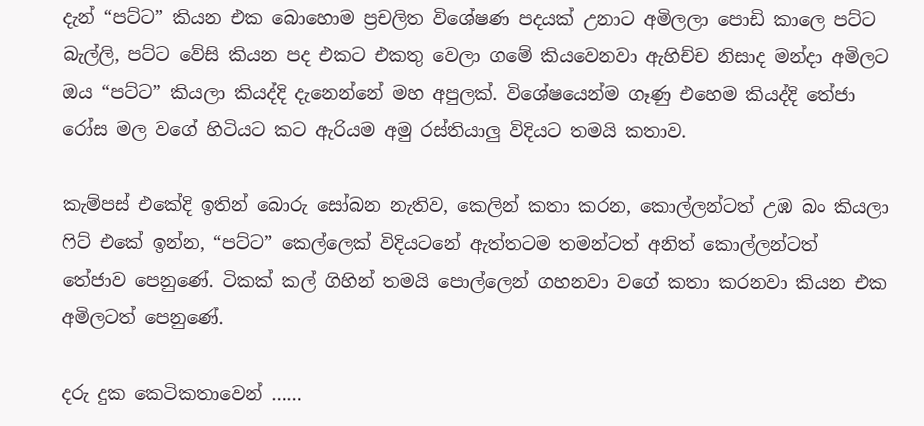දැන් “පට්ට” කියන එක බොහොම ප්‍රචලිත විශේෂණ පදයක් උනාට අමිලලා පොඩි කාලෙ පට්ට බැල්ලි, පට්ට වේසි කියන පද එකට එකතු වෙලා ගමේ කියවෙනවා ඇහිච්ච නිසාද මන්දා අමිලට ඔය “පට්ට” කියලා කියද්දි දැනෙන්නේ මහ අපුලක්. විශේෂයෙන්ම ගෑණු එහෙම කියද්දි තේජා රෝස මල වගේ හිටියට කට ඇරියම අමු රස්තියාලු විදියට තමයි කතාව.

කැම්පස් එකේදි ඉතින් බොරු සෝබන නැතිව, කෙලින් කතා කරන, කොල්ලන්ටත් උඹ බං කියලා ෆිට් එකේ ඉන්න, “පට්ට” කෙල්ලෙක් විදියටනේ ඇත්තටම තමන්ටත් අනිත් කොල්ලන්ටත් තේජාව පෙනුණේ. ටිකක් කල් ගිහින් තමයි පොල්ලෙන් ගහනවා වගේ කතා කරනවා කියන එක අමිලටත් පෙනුණේ.

දරු දුක කෙටිකතාවෙන් ……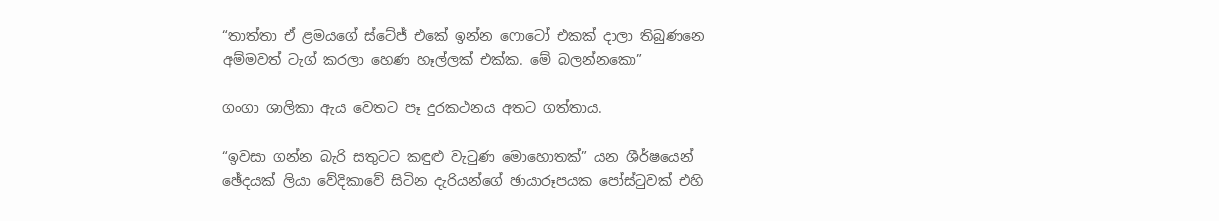“තාත්තා ඒ ළමයගේ ස්ටේජ් එකේ ඉන්න ෆොටෝ එකක් දාලා තිබුණනෙ අම්මවත් ටැග් කරලා හෙණ හෑල්ලක් එක්ක. මේ බලන්නකො”

ගංගා ශාලිකා ඇය වෙතට පෑ දුරකථනය අතට ගත්තාය.

“ඉවසා ගන්න බැරි සතුටට කඳුළු වැටුණ මොහොතක්” යන ශීර්ෂයෙන් ඡේදයක් ලියා වේදිකාවේ සිටින දැරියන්ගේ ඡායාරූපයක පෝස්ටුවක් එහි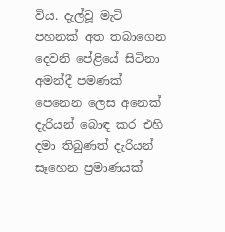විය. දැල්වූ මැටි පහනක් අත තබාගෙන දෙවනි පේළියේ සිටිනා අමන්දී පමණක් පෙනෙන ලෙස අනෙක් දැරියන් බොඳ කර එහි දමා තිබුණත් දැරියන් සෑහෙන ප්‍රමාණයක්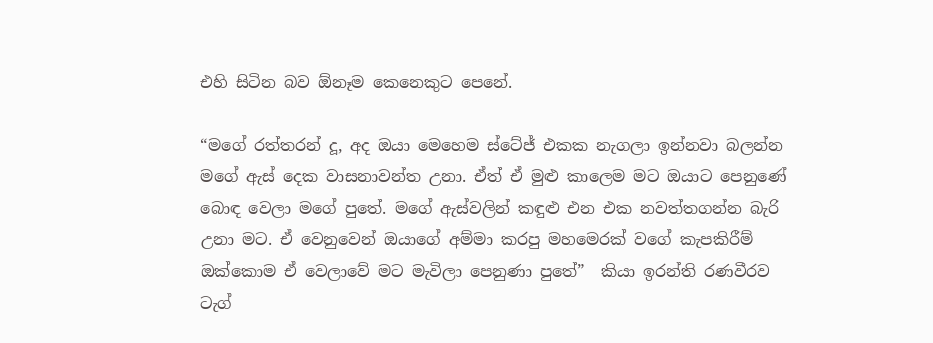එහි සිටින බව ඕනෑම කෙනෙකුට පෙනේ.

“මගේ රත්තරන් දූ, අද ඔයා මෙහෙම ස්ටේජ් එකක නැගලා ඉන්නවා බලන්න මගේ ඇස් දෙක වාසනාවන්ත උනා. ඒත් ඒ මුළු කාලෙම මට ඔයාට පෙනුණේ බොඳ වෙලා මගේ පුතේ. මගේ ඇස්වලින් කඳුළු එන එක නවත්තගන්න බැරි උනා මට. ඒ වෙනුවෙන් ඔයාගේ අම්මා කරපු මහමෙරක් වගේ කැපකිරීම් ඔක්කොම ඒ වෙලාවේ මට මැවිලා පෙනුණා පුතේ”  කියා ඉරන්ති රණවීරව ටැග්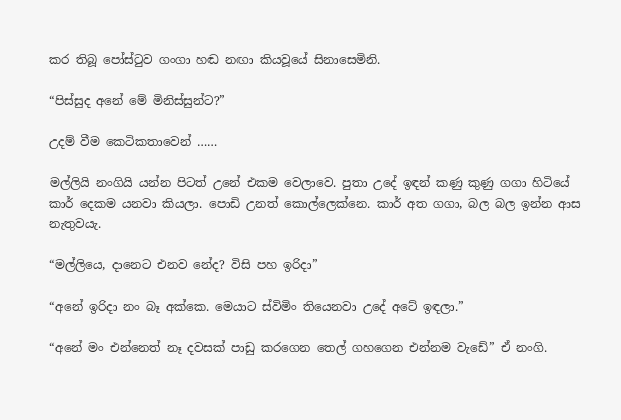කර තිබූ පෝස්ටුව ගංගා හඬ නඟා කියවූයේ සිනාසෙමිනි.

“පිස්සුද අනේ මේ මිනිස්සුන්ට?”

උදම් වීම කෙටිකතාවෙන් ……

මල්ලියි නංගියි යන්න පිටත් උනේ එකම වෙලාවෙ. පුතා උදේ ඉඳන් කණු කුණු ගගා හිටියේ කාර් දෙකම යනවා කියලා. පොඩි උනත් කොල්ලෙක්නෙ. කාර් අත ගගා, බල බල ඉන්න ආස නැතුවයැ.

“මල්ලියෙ, දානෙට එනව නේද? විසි පහ ඉරිදා”

“අනේ ඉරිදා නං බෑ අක්කෙ. මෙයාට ස්විමිං තියෙනවා උදේ අටේ ඉඳලා.”

“අනේ මං එන්නෙත් නෑ දවසක් පාඩු කරගෙන තෙල් ගහගෙන එන්නම වැඩේ” ඒ නංගි.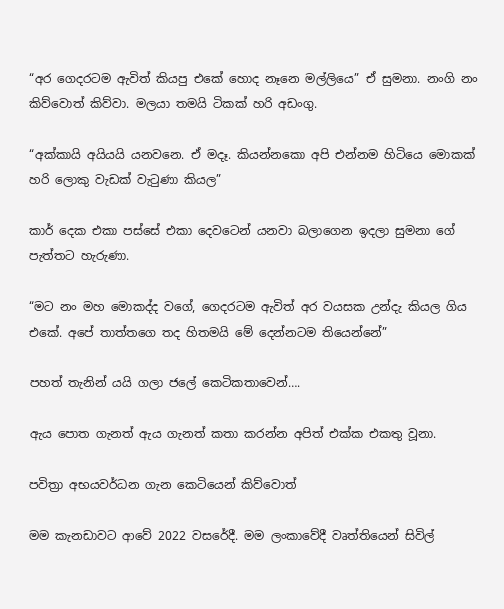“අර ගෙදරටම ඇවිත් කියපු එකේ හොද නෑනෙ මල්ලියෙ” ඒ සුමනා. නංගි නං කිව්වොත් කිව්වා. මලයා තමයි ටිකක් හරි අඩංගු.

“අක්කායි අයියයි යනවනෙ. ඒ මදෑ. කියන්නකො අපි එන්නම හිටියෙ මොකක් හරි ලොකු වැඩක් වැටුණා කියල”

කාර් දෙක එකා පස්සේ එකා දෙවටෙන් යනවා බලාගෙන ඉදලා සුමනා ගේ පැත්තට හැරුණා.

“මට නං මහ මොකද්ද වගේ, ගෙදරටම ඇවිත් අර වයසක උන්දැ කියල ගිය එකේ. අපේ තාත්තගෙ තද හිතමයි මේ දෙන්නටම තියෙන්නේ”

පහත් තැනින් යයි ගලා ජලේ කෙටිකතාවෙන්….

ඇය පොත ගැනත් ඇය ගැනත් කතා කරන්න අපිත් එක්ක එකතු වූනා.

පවිත්‍රා අභයවර්ධන ගැන කෙටියෙන් කිව්වොත්

මම කැනඩාවට ආවේ 2022 වසරේදී. මම ලංකාවේදී වෘත්තියෙන් සිවිල්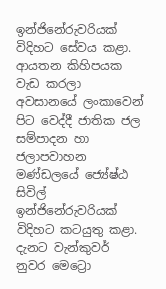ඉන්ජිනේරුවරියක් විදිහට සේවය කළා. ආයතන කිහිපයක වැඩ කරලා අවසානයේ ලංකාවෙන් පිට වෙද්දී ජාතික ජල සම්පාදන හා ජලාපවාහන මණ්ඩලයේ ජ්‍යේෂ්ඨ සිවිල් ඉන්ජිනේරුවරියක් විදිහට කටයුතු කළා. දැනට වැන්කුවර් නුවර මෙට්‍රො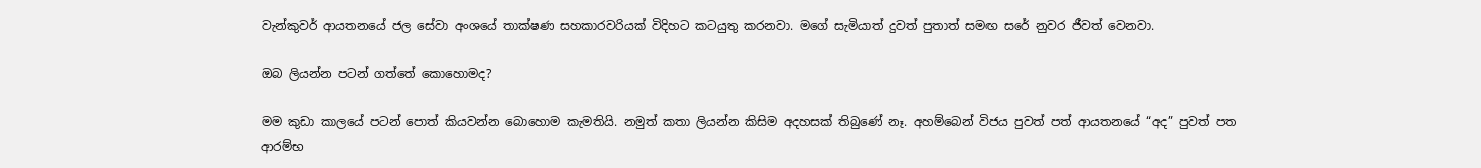වැන්කුවර් ආයතනයේ ජල සේවා අංශයේ තාක්ෂණ සහකාරවරියක් විදිහට කටයුතු කරනවා. මගේ සැමියාත් දුවත් පුතාත් සමඟ සරේ නුවර ජීවත් වෙනවා.

ඔබ ලියන්න පටන් ගත්තේ කොහොමද?

මම කුඩා කාලයේ පටන් පොත් කියවන්න බොහොම කැමතියි. නමුත් කතා ලියන්න කිසිම අදහසක් තිබුණේ නෑ. අහම්බෙන් විජය පුවත් පත් ආයතනයේ “අද” පුවත් පත ආරම්භ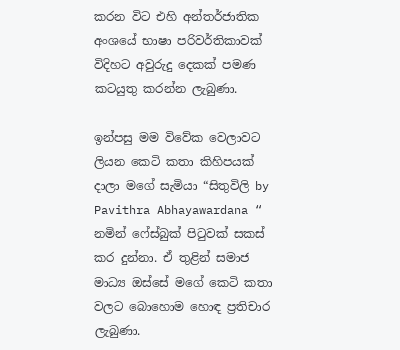කරන විට එහි අන්තර්ජාතික අංශයේ භාෂා පරිවර්තිකාවක් විදිහට අවුරුදු දෙකක් පමණ කටයුතු කරන්න ලැබුණා.

ඉන්පසු මම විවේක වෙලාවට ලියන කෙටි කතා කිහිපයක් දාලා මගේ සැමියා “සිතුවිලි by Pavithra Abhayawardana “ නමින් ෆේස්බුක් පිටුවක් සකස් කර දුන්නා. ඒ තුළින් සමාජ මාධ්‍ය ඔස්සේ මගේ කෙටි කතා වලට බොහොම හොඳ ප්‍රතිචාර ලැබුණා.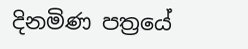දිනමිණ පත්‍රයේ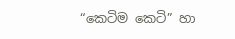“කෙටිම කෙටි” හා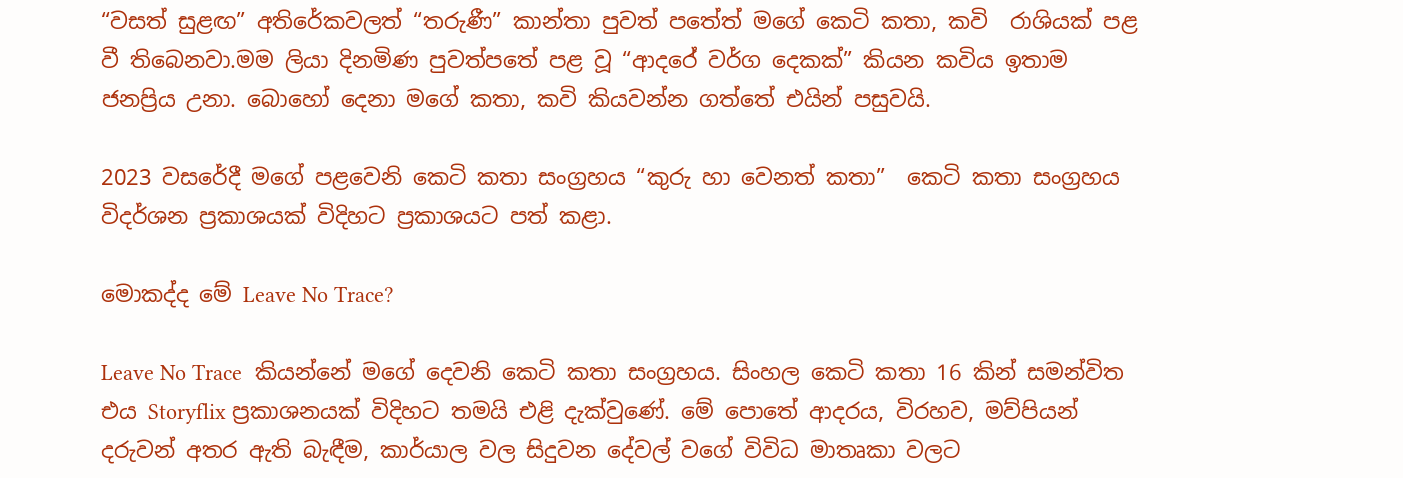“වසත් සුළඟ” අතිරේකවලත් “තරුණී” කාන්තා පුවත් පතේත් මගේ කෙටි කතා, කවි  රාශියක් පළ වී තිබෙනවා.මම ලියා දිනමිණ පුවත්පතේ පළ වූ “ආදර‌ේ වර්ග දෙකක්” කියන කවිය ඉතාම ජනප්‍රිය උනා. බොහෝ දෙනා මගේ කතා, කවි කියවන්න ගත්තේ එයින් පසුවයි.

2023 වසරේදී මගේ පළවෙනි කෙටි කතා සංග්‍රහය “කුරු හා වෙනත් කතා”  කෙටි කතා සංග්‍රහය විදර්ශන ප්‍රකාශයක් විදිහට ප්‍රකාශයට පත් කළා.

මොකද්ද මේ Leave No Trace?

Leave No Trace  කියන්නේ මගේ දෙවනි කෙටි කතා සංග්‍රහය. සිංහල කෙටි කතා 16 කින් සමන්විත එය Storyflix ප්‍රකාශනයක් විදිහට තමයි එළි දැක්වුණේ. මේ පොතේ ආදරය, විරහව, මව්පියන් දරුවන් අතර ඇති බැඳීම, කාර්යාල වල සිදුවන දේවල් වගේ විවිධ මාතෘකා වලට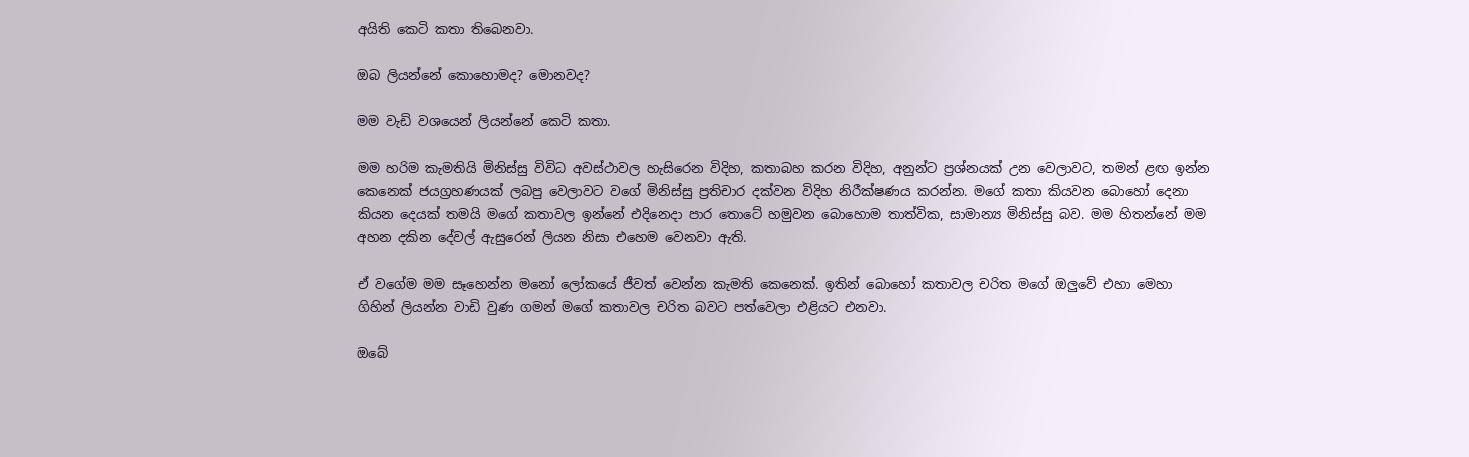අයිති කෙටි කතා තිබෙනවා.

ඔබ ලියන්නේ කොහොමද? මොනවද?

මම වැඩි වශයෙන් ලියන්නේ කෙටි කතා.

මම හරිම කැමතියි මිනිස්සු විවිධ අවස්ථාවල හැසිරෙන විදිහ, කතාබහ කරන විදිහ, අනුන්ට ප්‍රශ්නයක් උන වෙලාවට, තමන් ළඟ ඉන්න කෙනෙක් ජයග්‍රහණයක් ලබපු වෙලාවට වගේ මිනිස්සු ප්‍රතිචාර දක්වන විදිහ නිරීක්ෂණය කරන්න. මගේ කතා කියවන බොහෝ දෙනා කියන දෙයක් තමයි මගේ කතාවල ඉන්නේ එදිනෙදා පාර තොටේ හමුවන බොහොම තාත්වික, සාමාන්‍ය මිනිස්සු බව. මම හිතන්නේ මම අහන දකින දේවල් ඇසුරෙන් ලියන නිසා එහෙම වෙනවා ඇති.

ඒ වගේම මම සෑහෙන්න මනෝ ලෝකයේ ජීවත් වෙන්න කැමති කෙනෙක්. ඉතින් බොහෝ කතාවල චරිත මගේ ඔලුවේ එහා මෙහා ගිහින් ලියන්න වාඩි වුණ ගමන් මගේ කතාවල චරිත බවට පත්වෙලා එළියට එනවා.

ඔබේ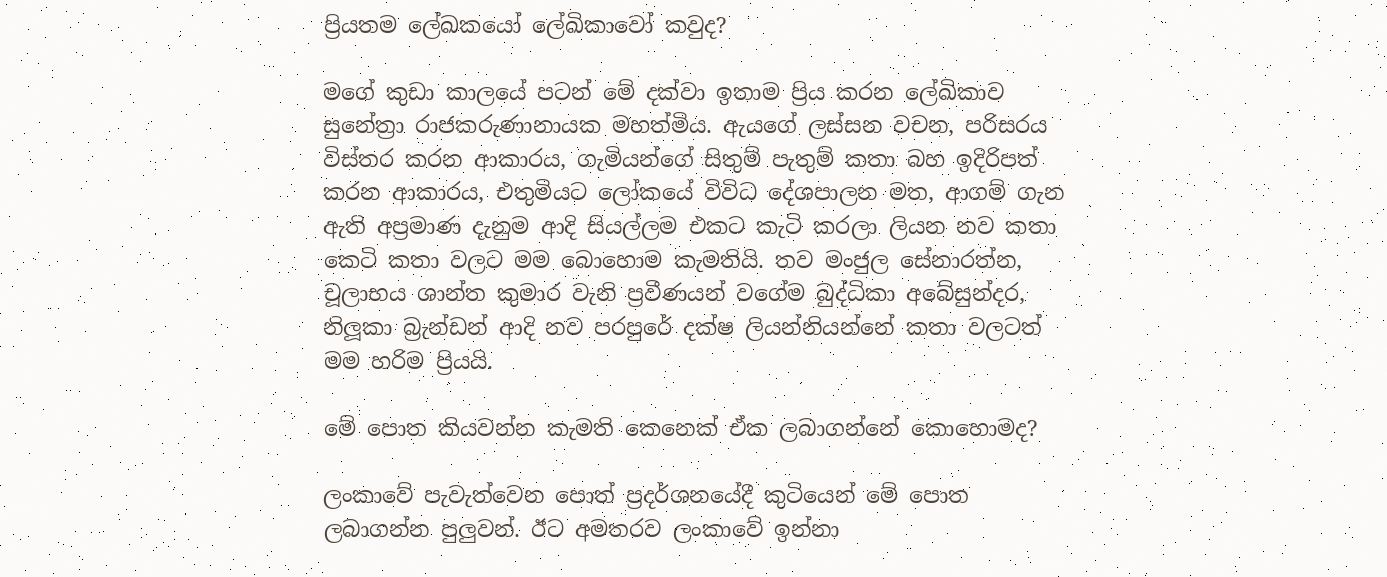ප්‍රියතම ලේඛකයෝ ලේඛිකාවෝ කවුද?

මගේ කුඩා කාලයේ පටන් මේ දක්වා ඉතාම ප්‍රිය කරන ලේඛිකාව සුනේත්‍රා රාජකරුණානායක මහත්මිය. ඇයගේ ලස්සන වචන, පරිසරය විස්තර කරන ආකාරය, ගැමියන්ගේ සිතුම් පැතුම් කතා බහ ඉදිරිපත් කරන ආකාරය, එතුමියට ලෝකයේ විවිධ දේශපාලන මත, ආගම් ගැන ඇති අප්‍රමාණ දැනුම ආදි සියල්ලම එකට කැටි කරලා ලියන නව කතා කෙටි කතා වලට මම බොහොම කැමතියි. තව මංජුල සේනාරත්න, චූලාභය ශාන්ත කුමාර වැනි ප්‍රවීණයන් වගේම බුද්ධිකා අබේසුන්දර, නිලූකා බ්‍රැන්ඩන් ආදි නව පරපුරේ දක්ෂ ලියන්නියන්නේ කතා වලටත් මම හරිම ප්‍රියයි.

මේ පොත කියවන්න කැමති කෙනෙක් ඒක ලබාගන්නේ කොහොමද?

ලංකාවේ පැවැත්වෙන පොත් ප්‍රදර්ශනයේදී කුටියෙන් මේ පොත ලබාගන්න පුලුවන්. ඊට අමතරව ලංකාවේ ඉන්නා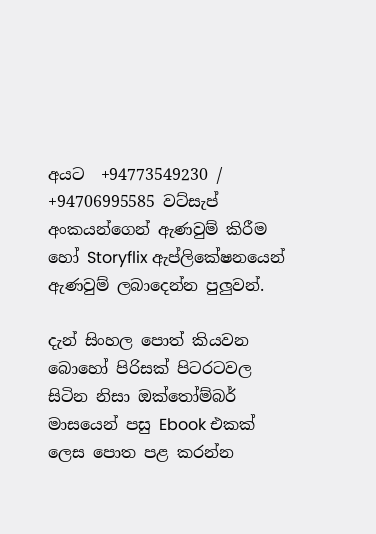අයට  +94773549230 / +94706995585 වට්සැප් අංකයන්ගෙන් ඇණවුම් කිරීම හෝ Storyflix ඇප්ලිකේෂනයෙන් ඇණවුම් ලබාදෙන්න පුලුවන්.

දැන් සිංහල පොත් කියවන බොහෝ පිරිසක් පිටරටවල සිටින නිසා ඔක්තෝම්බර් මාසයෙන් පසු Ebook එකක් ලෙස පොත පළ කරන්න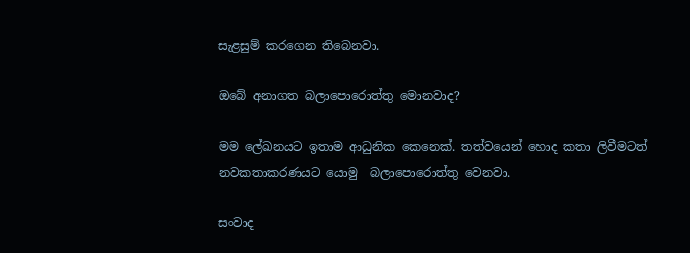සැළසුම් කරගෙන තිබෙනවා.

ඔබේ අනාගත බලාපොරොත්තු මොනවාද?

මම ලේඛනයට ඉතාම ආධුනික කෙනෙක්. තත්වයෙන් හොද කතා ලිවීමටත් නවකතාකරණයට යොමු  බලාපොරොත්තු වෙනවා.

සංවාද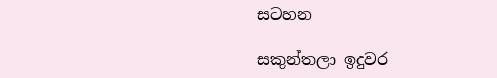සටහන

සකුන්තලා ඉදුවර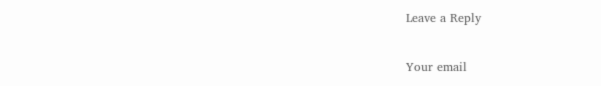Leave a Reply

Your email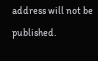address will not be published.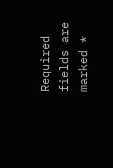Required fields are marked *